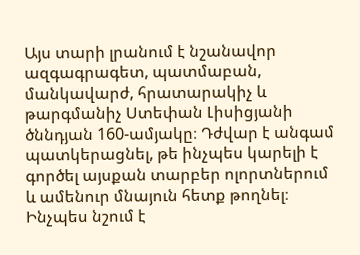Այս տարի լրանում է նշանավոր ազգագրագետ, պատմաբան, մանկավարժ, հրատարակիչ և թարգմանիչ Ստեփան Լիսիցյանի ծննդյան 160-ամյակը։ Դժվար է անգամ պատկերացնել, թե ինչպես կարելի է գործել այսքան տարբեր ոլորտներում և ամենուր մնայուն հետք թողնել։
Ինչպես նշում է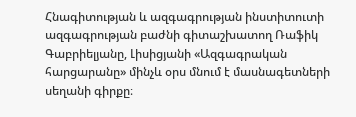Հնագիտության և ազգագրության ինստիտուտի ազգագրության բաժնի գիտաշխատող Ռաֆիկ Գաբրիելյանը, Լիսիցյանի «Ազգագրական հարցարանը» մինչև օրս մնում է մասնագետների սեղանի գիրքը։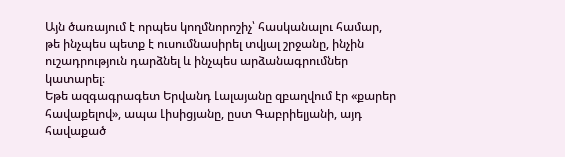Այն ծառայում է որպես կողմնորոշիչ՝ հասկանալու համար, թե ինչպես պետք է ուսումնասիրել տվյալ շրջանը, ինչին ուշադրություն դարձնել և ինչպես արձանագրումներ կատարել։
Եթե ազգագրագետ Երվանդ Լալայանը զբաղվում էր «քարեր հավաքելով», ապա Լիսիցյանը, ըստ Գաբրիելյանի, այդ հավաքած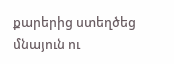քարերից ստեղծեց մնայուն ու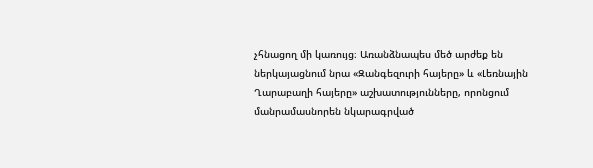չհնացող մի կառույց։ Առանձնապես մեծ արժեք են ներկայացնում նրա «Զանգեզուրի հայերը» և «Լեռնային Ղարաբաղի հայերը» աշխատությունները, որոնցում մանրամասնորեն նկարագրված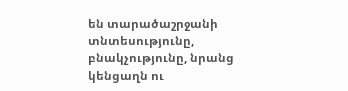են տարածաշրջանի տնտեսությունը, բնակչությունը, նրանց կենցաղն ու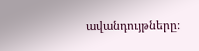ավանդույթները։